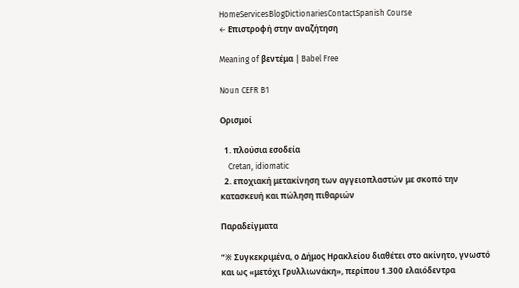HomeServicesBlogDictionariesContactSpanish Course
← Επιστροφή στην αναζήτηση

Meaning of βεντέμα | Babel Free

Noun CEFR B1

Ορισμοί

  1. πλούσια εσοδεία
    Cretan, idiomatic
  2. εποχιακή μετακίνηση των αγγειοπλαστών με σκοπό την κατασκευή και πώληση πιθαριών

Παραδείγματα

“※ Συγκεκριμένα, ο Δήμος Ηρακλείου διαθέτει στο ακίνητο, γνωστό και ως «μετόχι Γρυλλιωνάκη», περίπου 1.300 ελαιόδεντρα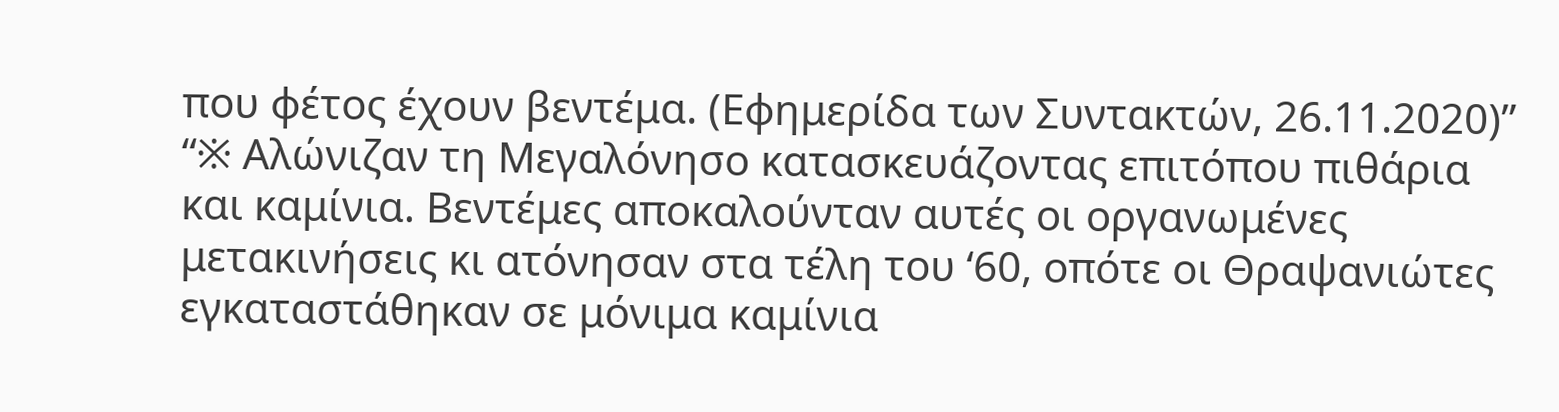που φέτος έχουν βεντέμα. (Εφημερίδα των Συντακτών, 26.11.2020)”
“※ Αλώνιζαν τη Μεγαλόνησο κατασκευάζοντας επιτόπου πιθάρια και καμίνια. Βεντέμες αποκαλούνταν αυτές οι οργανωμένες μετακινήσεις κι ατόνησαν στα τέλη του ‘60, οπότε οι Θραψανιώτες εγκαταστάθηκαν σε μόνιμα καμίνια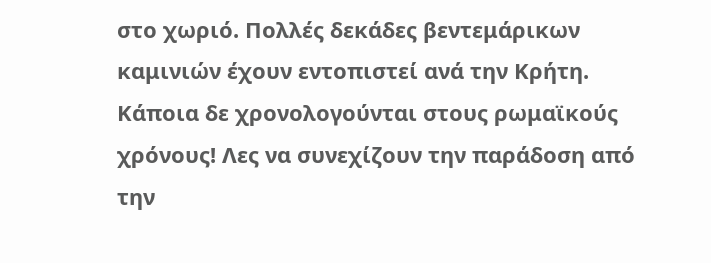στο χωριό. Πολλές δεκάδες βεντεμάρικων καμινιών έχουν εντοπιστεί ανά την Κρήτη. Κάποια δε χρονολογούνται στους ρωμαϊκούς χρόνους! Λες να συνεχίζουν την παράδοση από την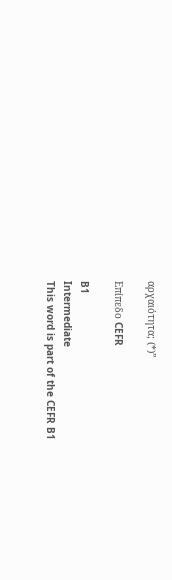αρχαιότητα; (*)”

Επίπεδο CEFR

B1
Intermediate
This word is part of the CEFR B1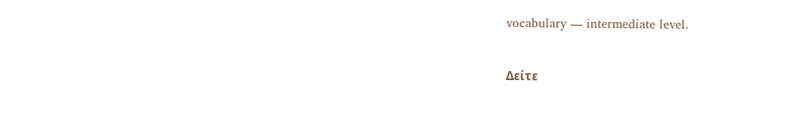vocabulary — intermediate level.

Δείτε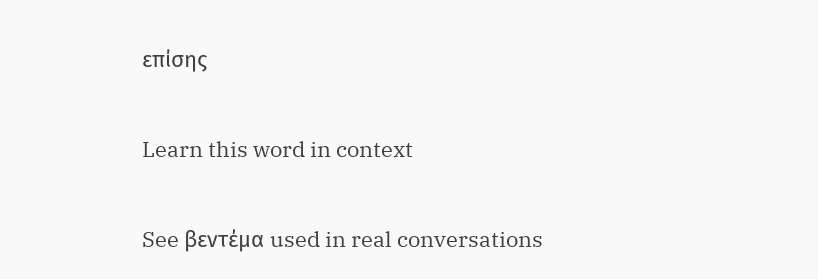επίσης

Learn this word in context

See βεντέμα used in real conversations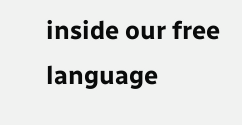inside our free language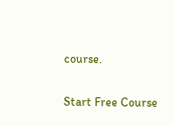course.

Start Free Course